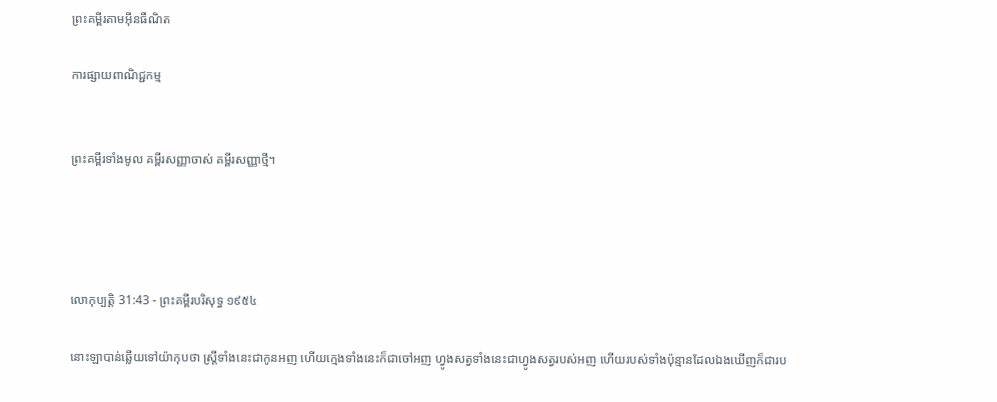ព្រះគម្ពីរតាមអ៊ីនធឺណិត

ការផ្សាយពាណិជ្ជកម្ម


ព្រះគម្ពីរទាំងមូល គម្ពីរសញ្ញាចាស់ គម្ពីរសញ្ញាថ្មី។




លោកុ‌ប្បត្តិ 31:43 - ព្រះគម្ពីរបរិសុទ្ធ ១៩៥៤

នោះឡាបាន់ឆ្លើយទៅយ៉ាកុបថា ស្ត្រីទាំងនេះជាកូនអញ ហើយក្មេងទាំងនេះក៏ជាចៅអញ ហ្វូងសត្វទាំងនេះជាហ្វូងសត្វរបស់អញ ហើយរបស់ទាំងប៉ុន្មានដែលឯងឃើញក៏ជារប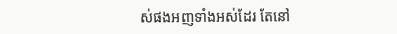ស់ផងអញទាំងអស់ដែរ តែនៅ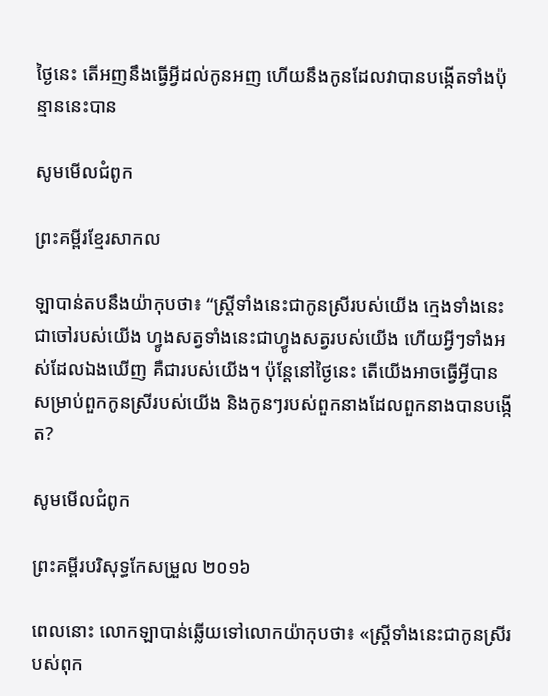ថ្ងៃនេះ តើអញនឹងធ្វើអ្វីដល់កូនអញ ហើយនឹងកូនដែលវាបានបង្កើតទាំងប៉ុន្មាននេះបាន

សូមមើលជំពូក

ព្រះគម្ពីរខ្មែរសាកល

ឡាបាន់តបនឹងយ៉ាកុបថា៖ “ស្ត្រីទាំងនេះជាកូនស្រីរបស់យើង ក្មេងទាំងនេះជាចៅរបស់យើង ហ្វូងសត្វទាំងនេះជាហ្វូងសត្វរបស់យើង ហើយអ្វីៗទាំងអស់ដែលឯងឃើញ គឺជារបស់យើង។ ប៉ុន្តែនៅថ្ងៃនេះ តើយើងអាចធ្វើអ្វីបានសម្រាប់ពួកកូនស្រីរបស់យើង និងកូនៗរបស់ពួកនាងដែលពួកនាងបានបង្កើត?

សូមមើលជំពូក

ព្រះគម្ពីរបរិសុទ្ធកែសម្រួល ២០១៦

ពេលនោះ លោកឡាបាន់ឆ្លើយទៅលោកយ៉ាកុបថា៖ «ស្ត្រីទាំងនេះជាកូនស្រីរបស់ពុក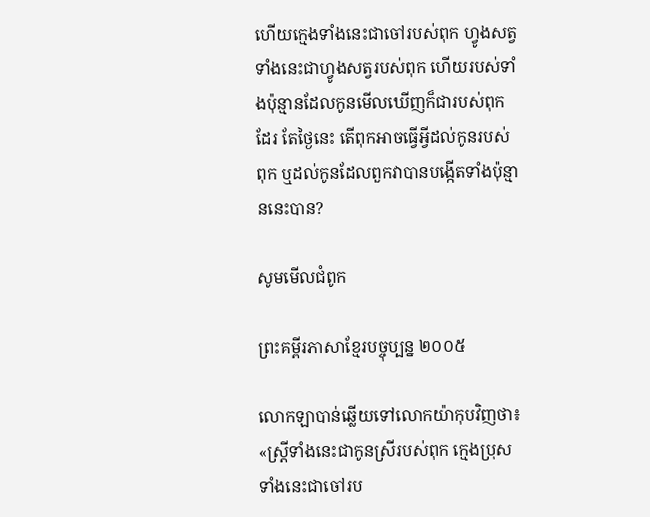ហើយក្មេងទាំងនេះជាចៅរបស់ពុក ហ្វូងសត្វទាំងនេះជាហ្វូងសត្វរបស់ពុក ហើយរបស់ទាំងប៉ុន្មានដែលកូនមើលឃើញក៏ជារបស់ពុកដែរ តែថ្ងៃនេះ តើពុកអាចធ្វើអ្វីដល់កូនរបស់ពុក ឬដល់កូនដែលពួកវាបានបង្កើតទាំងប៉ុន្មាននេះបាន?

សូមមើលជំពូក

ព្រះគម្ពីរភាសាខ្មែរបច្ចុប្បន្ន ២០០៥

លោកឡាបាន់ឆ្លើយទៅលោកយ៉ាកុបវិញថា៖ «ស្ត្រីទាំងនេះជាកូនស្រីរបស់ពុក ក្មេងប្រុសទាំងនេះជាចៅរប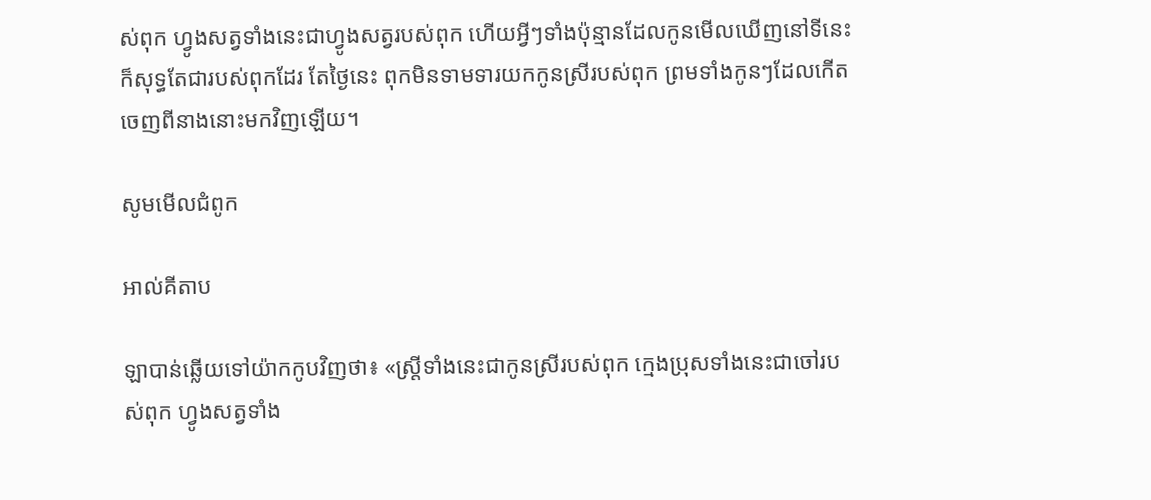ស់ពុក ហ្វូងសត្វទាំងនេះជាហ្វូងសត្វរបស់ពុក ហើយអ្វីៗទាំងប៉ុន្មានដែលកូនមើលឃើញនៅទីនេះ ក៏សុទ្ធតែជារបស់ពុកដែរ តែថ្ងៃនេះ ពុកមិនទាម‌ទារយកកូនស្រីរបស់ពុក ព្រមទាំងកូនៗដែលកើតចេញពីនាងនោះមកវិញឡើយ។

សូមមើលជំពូក

អាល់គីតាប

ឡាបាន់ឆ្លើយទៅយ៉ាកកូបវិញថា៖ «ស្ត្រីទាំងនេះជាកូនស្រីរបស់ពុក ក្មេងប្រុសទាំងនេះជាចៅរបស់ពុក ហ្វូងសត្វទាំង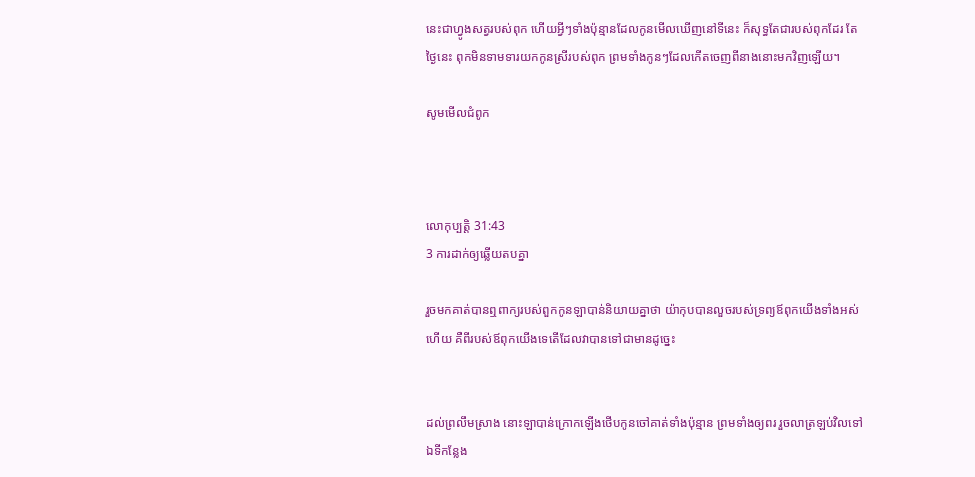នេះជាហ្វូងសត្វរបស់ពុក ហើយអ្វីៗទាំងប៉ុន្មានដែលកូនមើលឃើញនៅទីនេះ ក៏សុទ្ធតែជារបស់ពុកដែរ តែថ្ងៃនេះ ពុកមិនទាមទារយកកូនស្រីរបស់ពុក ព្រមទាំងកូនៗដែលកើតចេញពីនាងនោះមកវិញឡើយ។

សូមមើលជំពូក



លោកុ‌ប្បត្តិ 31:43
3 ការដាក់ឲ្យឆ្លើយតបគ្នា

រួចមកគាត់បានឮពាក្យរបស់ពួកកូនឡាបាន់និយាយគ្នាថា យ៉ាកុបបានលួចរបស់ទ្រព្យឪពុកយើងទាំងអស់ហើយ គឺពីរបស់ឪពុកយើងទេតើដែលវាបានទៅជាមានដូច្នេះ


ដល់ព្រលឹមស្រាង នោះឡាបាន់ក្រោកឡើងថើបកូនចៅគាត់ទាំងប៉ុន្មាន ព្រមទាំងឲ្យពរ រួចលាត្រឡប់វិលទៅឯទីកន្លែង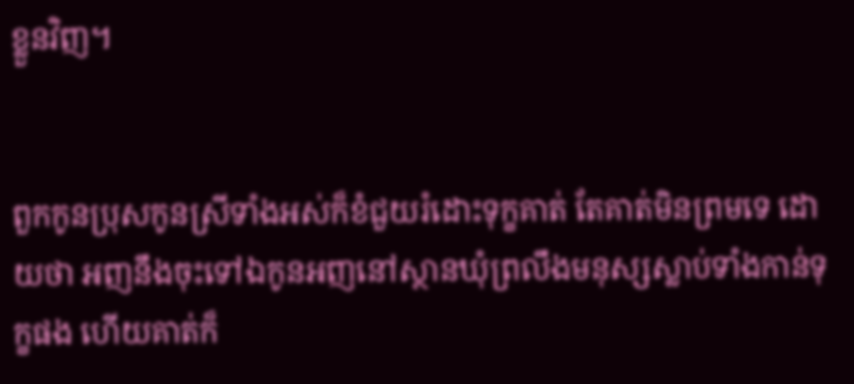ខ្លួនវិញ។


ពួកកូនប្រុសកូនស្រីទាំងអស់ក៏ខំជួយរំដោះទុក្ខគាត់ តែគាត់មិនព្រមទេ ដោយថា អញនឹងចុះទៅឯកូនអញនៅស្ថានឃុំព្រលឹងមនុស្សស្លាប់ទាំងកាន់ទុក្ខផង ហើយគាត់ក៏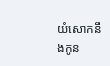យំសោកនឹងកូន